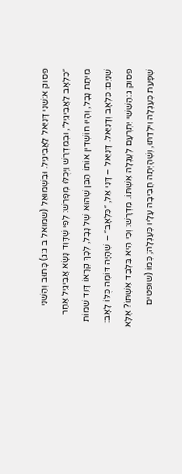פסוק א:שֵׁנִי דָּנִיֵּאל לַאֲבִיגַיִל. וּבִשְׁמוּאֵל (שמואל ב ג:ג) כָּתוּב וְהַשֵּׁנִי ״כִלְאָב לַאֲבִיגַיִל״, וּבְמִדְרַשׁ וַיְכֻלּוּ מְפָרֵשׁ: לְפִי שֶׁדָּוִד נָשָׂא אֲבִיגַיִל אַחַר מִיתַת נָבָל, וְהָיוּ חוֹשְׁדִין אוֹתוֹ הַבֵּן שֶׁהוּא שֶׁל נָבָל, לְכָךְ קְרָאוֹ דָּוִד שֵׁמוֹת שְׁנַיִם: כִּלְאָב וְדָנִיֵּאל. דָּנִיֵּאל – דָּנִי אֵל, ״כִּלְאָב״ – שֶׁהָיָה דּוֹמֶה כֻּלּוֹ לָאָב:
פסוק ג:הַשִּׁשִּׁי יִתְרְעָם לְעֶגְלָה אִשְׁתּוֹ. מִדְרָשׁ: וְכִי הִיא בִּלְבַד אִשְׁתּוֹ? אֶלָּא שֶׁפָּעַת כְּעֶגְלָה וִילְדַתּוּ, וְשֶׁהָיְתָה חֲבִיבָה עָלָיו כְּעֶגְלָה; כְּמוֹ (שופטים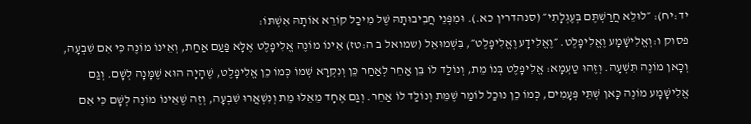יד:יח): ״לוּלֵא חֲרַשְׁתֶּם בְּעֶגְלָתִי״ (סנהדרין כא.). וּמִפְּנֵי חֲבִיבוּתָהּ שֶׁל מִיכַל קוֹרֵא אוֹתָהּ אִשְׁתּוֹ:
פסוק ו:וְאֱלִישָׁמָע וֶאֱלִיפָלֶט. ״וֶאֱלִידָע וֶאֱלִיפָלֶט״, בִּשְׁמוּאֵל (שמואל ב ה:טז) אֵינוֹ מוֹנֶה אֱלִיפָלֶט אֶלָּא פַּעַם אַחַת, וְאֵינוֹ מוֹנֶה כִּי אִם שִׁבְעָה, וְכָאן מוֹנֶה תִּשְׁעָה. וְזֶהוּ טַעְמָא: אֱלִיפָלֶט בְּנוֹ מֵת, וְנוֹלַד לוֹ בֵּן אַחֵר לְאַחַר כֵּן וְנִקְרָא שְׁמוֹ כְּמוֹ כֵן אֱלִיפָלֶט, שֶׁהָיָה הוּא שֶׁמָּנָה לְשָׁם. וְגַם אֱלִישָׁמָע מוֹנֶה כָּאן שְׁתֵּי פְּעָמִים, כְּמוֹ כֵן נוּכַל לוֹמַר שֶׁמֵּת וְנוֹלַד לוֹ אַחֵר. וְגַם אֶחָד מֵאֵלּוּ מֵת וְנִשְׁאֲרוּ שִׁבְעָה, וְזֶה שֶׁאֵינוֹ מוֹנֶה לְשָׁם כִּי אִם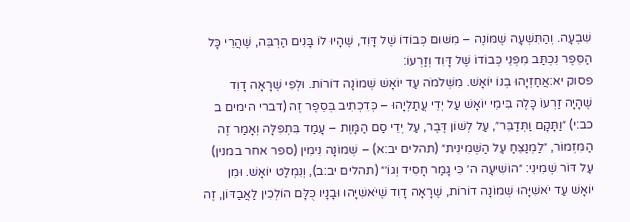שִׁבְעָה. וְהַתִּשְׁעָה שֶׁמּוֹנֶה – מִשּׁוּם כְּבוֹדוֹ שֶׁל דָּוִד, שֶׁהָיוּ לוֹ בָּנִים הַרְבֵּה, שֶׁהֲרֵי כָּל הַסֵּפֶר נִכְתַּב מִפְּנֵי כְּבוֹדוֹ שֶׁל דָּוִד וְזַרְעוֹ:
פסוק יא:אֲחַזְיָהוּ בְנוֹ יוֹאָשׁ. מִשְּׁלֹמֹה עַד יוֹאָשׁ שְׁמוֹנָה דוֹרוֹת. וּלְפִי שֶׁרָאָה דָוִד שֶׁהָיָה זַרְעוֹ כָּלֶה בִּימֵי יוֹאָשׁ עַל יְדֵי עֲתַלְיָהוּ – כְּדִכְתִיב בְּסֵפֶר זֶה (דברי הימים ב כב:י) ״וַתָּקָם וַתְּדַבֵּר״, עַל לְשׁוֹן דֶּבֶר, עַל יְדֵי סַם הַמָּוֶת – עָמַד בִּתְפִלָּה וְאָמַר זֶה הַמִּזְמוֹר, ״לַמְנַצֵּחַ עַל הַשְּׁמִינִית״ (תהלים יב:א) – שְׁמוֹנָה נִימִין (ספר אחר במנין) עַל דּוֹר שְׁמִינִי: ״הוֹשִׁיעָה ה׳ כִּי גָמַר חָסִיד וְגוֹ׳״ (תהלים יב:ב), וְנִמְלַט יוֹאָשׁ. וּמִן יוֹאָשׁ עַד יֹאשִׁיָּהוּ שְׁמוֹנָה דוֹרוֹת, שֶׁרָאָה דָוִד שֶׁיֹּאשִׁיָּהוּ וּבָנָיו כֻּלָּם הוֹלְכִין לַאֲבַדּוֹן, זֶה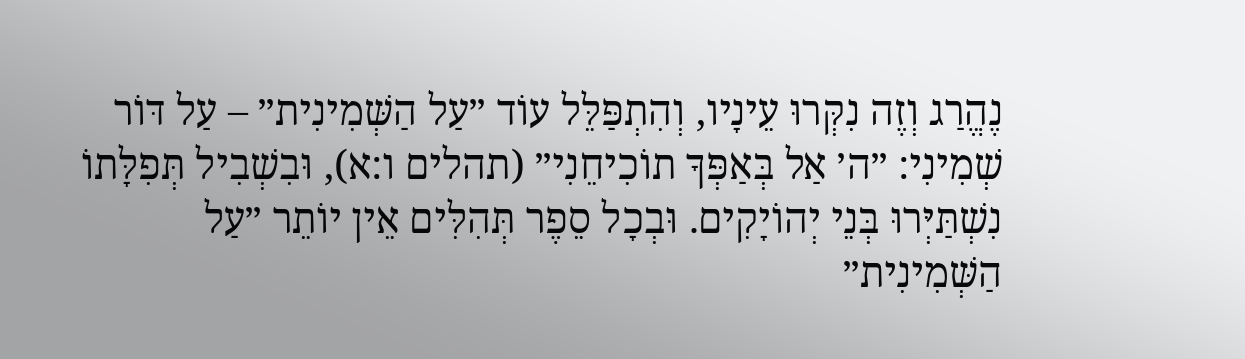נֶהֱרַג וְזֶה נִקְּרוּ עֵינָיו, וְהִתְפַּלֵּל עוֹד ״עַל הַשְּׁמִינִית״ – עַל דּוֹר שְׁמִינִי: ״ה׳ אַל בְּאַפְּךָ תוֹכִיחֵנִי״ (תהלים ו:א), וּבִשְׁבִיל תְּפִלָּתוֹ נִשְׁתַּיְּרוּ בְּנֵי יְהוֹיָקִים. וּבְכָל סֵפֶר תְּהִלִּים אֵין יוֹתֵר ״עַל הַשְּׁמִינִית״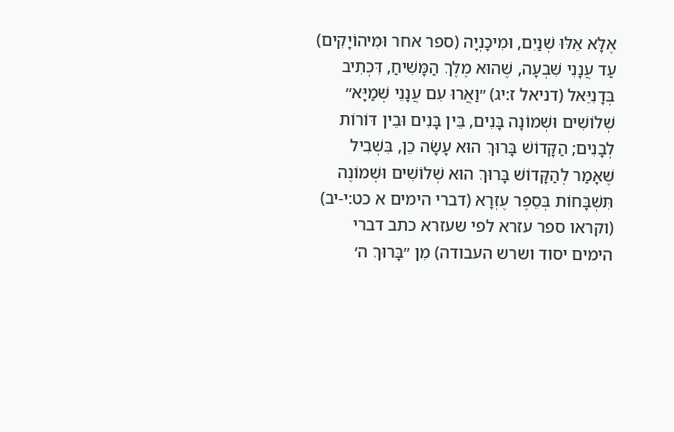אֶלָּא אֵלּוּ שְׁנַיִם, וּמִיכָנְיָה (ספר אחר וּמִיהוֹיָקִים) עַד עֲנָנִי שִׁבְעָה, שֶׁהוּא מֶלֶךְ הַמָּשִׁיחַ, דִּכְתִיב בְּדָנִיֵּאל (דניאל ז:יג) ״וַאֲרוּ עִם עֲנָנֵי שְׁמַיָּא״ שְׁלוֹשִׁים וּשְׁמוֹנָה בָּנִים, בֵּין בָּנִים וּבֵין דּוֹרוֹת לְבָנִים; הַקָּדוֹשׁ בָּרוּךְ הוּא עָשָׂה כֵן, בִּשְׁבִיל שֶׁאָמַר לְהַקָּדוֹשׁ בָּרוּךְ הוּא שְׁלוֹשִׁים וּשְׁמוֹנֶה תִּשְׁבָּחוֹת בְּסֵפֶר עֶזְרָא (דברי הימים א כט:י-יב) (וקראו ספר עזרא לפי שעזרא כתב דברי הימים יסוד ושרש העבודה) מִן ״בָּרוּךְ ה׳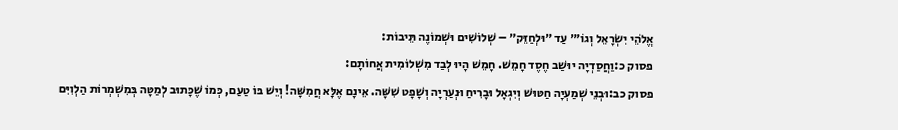אֱלֹהֵי יִשְׂרָאֵל וְגוֹ׳״ עַד ״וּלְחַזֵּק״ – שְׁלוֹשִׁים וּשְׁמוֹנֶה תֵּיבוֹת:
פסוק כ:וַחֲסַדְיָה יוּשַׁב חֶסֶד חָמֵשׁ. חָמֵשׁ הָיוּ לְבַד מִשְׁלוֹמִית אֲחוֹתָם:
פסוק כב:וּבְנֵי שְׁמַעְיָה חַטּוּשׁ וְיִגְאָל וּבָרִיחַ וּנְעַרְיָה וְשָׁפָט שִׁשָּׁה. אֵינָם אֶלָּא חֲמִשָּׁה! וְיֵשׁ בּוֹ טַעַם, כְּמוֹ שֶׁכָּתוּב לְמַטָּה בְּמִשְׁמְרוֹת הַלְוִיִּם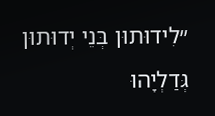״לִידוּתוּן בְּנֵי יְדוּתוּן גְּדַלְיָהוּ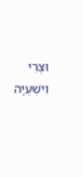וּצְרִי וִישַׁעְיָה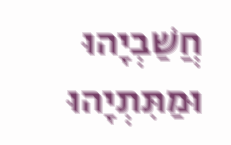חֲשַׁבְיָהוּ וּמַתִּתְיָהוּ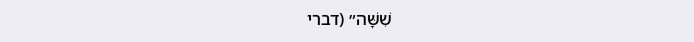שִׁשָּׁה״ (דברי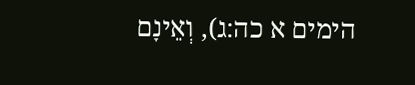הימים א כה:ג), וְאֵינָם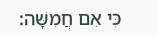כִּי אִם חֲמִשָּׁה: